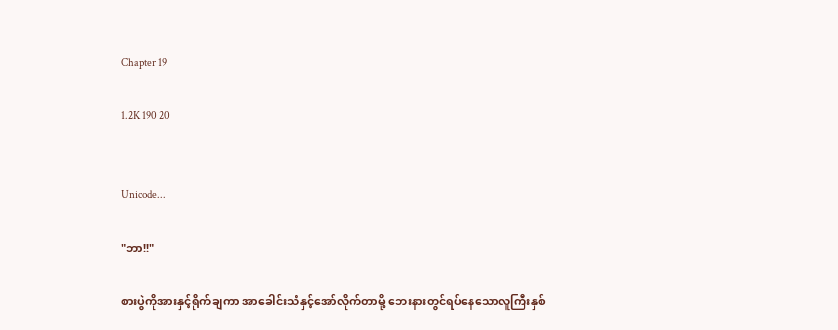Chapter 19

1.2K 190 20


Unicode...

"ဘာ!!"

စားပွဲကိုအားနှင့်ရိုက်ချကာ အာခေါင်းသံနှင့်အော်လိုက်တာမို့ ဘေးနားတွင်ရပ်နေသောလူကြီးနှစ်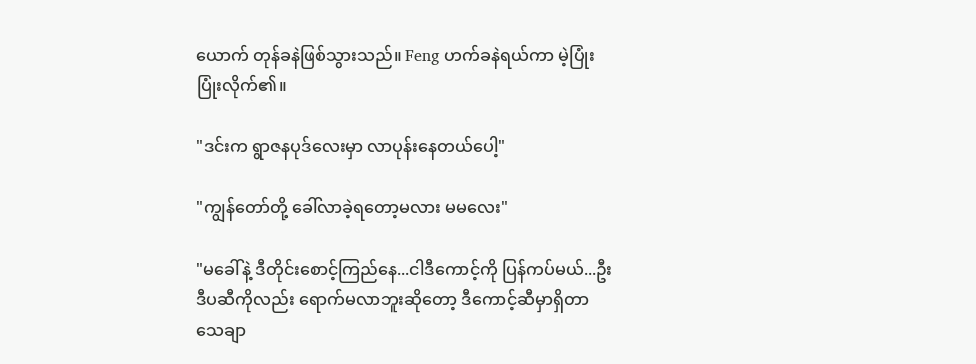ယောက် တုန်ခနဲဖြစ်သွားသည်။ Feng ဟက်ခနဲရယ်ကာ မဲ့ပြုံးပြုံးလိုက်၏။

"ဒင်းက ရွာဇနပုဒ်လေးမှာ လာပုန်းနေတယ်ပေါ့"

"ကျွန်တော်တို့ ခေါ်လာခဲ့ရတော့မလား မမလေး"

"မခေါ်နဲ့ ဒီတိုင်းစောင့်ကြည်နေ...ငါဒီကောင့်ကို ပြန်ကပ်မယ်...ဦးဒီပဆီကိုလည်း ရောက်မလာဘူးဆိုတော့ ဒီကောင့်ဆီမှာရှိတာ သေချာ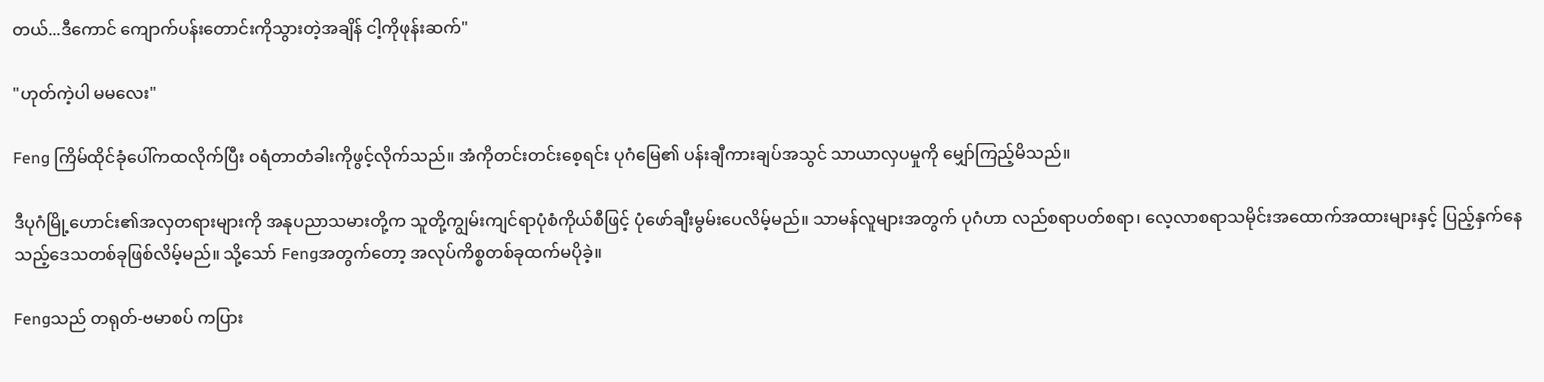တယ်...ဒီကောင် ကျောက်ပန်းတောင်းကိုသွားတဲ့အချိန် ငါ့ကိုဖုန်းဆက်"

"ဟုတ်ကဲ့ပါ မမလေး"

Feng ကြိမ်ထိုင်ခုံပေါ်ကထလိုက်ပြီး ဝရံတာတံခါးကိုဖွင့်လိုက်သည်။ အံကိုတင်းတင်းစေ့ရင်း ပုဂံမြေ၏ ပန်းချီကားချပ်အသွင် သာယာလှပမှုကို မျှော်ကြည့်မိသည်။

ဒီပုဂံမြို့ဟောင်း၏အလှတရားများကို အနုပညာသမားတို့က သူတို့ကျွမ်းကျင်ရာပုံစံကိုယ်စီဖြင့် ပုံဖော်ချီးမွမ်းပေလိမ့်မည်။ သာမန်လူများအတွက် ပုဂံဟာ လည်စရာပတ်စရာ၊ လေ့လာစရာသမိုင်းအထောက်အထားများနှင့် ပြည့်နှက်နေသည့်ဒေသတစ်ခုဖြစ်လိမ့်မည်။ သို့သော် Fengအတွက်တော့ အလုပ်ကိစ္စတစ်ခုထက်မပိုခဲ့။

Fengသည် တရုတ်-ဗမာစပ် ကပြား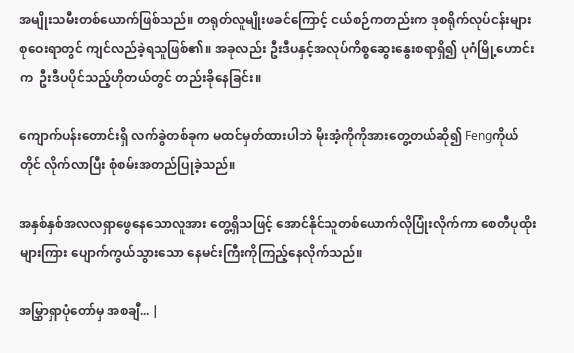အမျိုးသမီးတစ်ယောက်ဖြစ်သည်။ တရုတ်လူမျိုးဖခင်ကြောင့် ငယ်စဉ်ကတည်းက ဒုစရိုက်လုပ်ငန်းများစုဝေးရာတွင် ကျင်လည်ခဲ့ရသူဖြစ်၏။ အခုလည်း ဦးဒီပနှင့်အလုပ်ကိစ္စဆွေးနွေးစရာရှိ၍ ပုဂံမြို့ဟောင်းက  ဦးဒီပပိုင်သည့်ဟိုတယ်တွင် တည်းခိုနေခြင်း။

ကျောက်ပန်းတောင်းရှိ လက်ခွဲတစ်ခုက မထင်မှတ်ထားပါဘဲ မိုးအံ့ကိုကိုအားတွေ့တယ်ဆို၍ Fengကိုယ်တိုင် လိုက်လာပြီး စုံစမ်းအတည်ပြုခဲ့သည်။

အနှစ်နှစ်အလလရှာဖွေနေသောလူအား တွေ့ရှိသဖြင့် အောင်နိုင်သူတစ်ယောက်လိုပြုံးလိုက်ကာ စေတီပုထိုးများကြား ပျောက်ကွယ်သွားသော နေမင်းကြီးကိုကြည့်နေလိုက်သည်။

အမြွှာရှာပုံတော်မှ အစချီ... |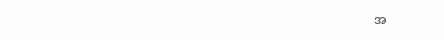အ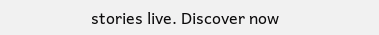stories live. Discover now